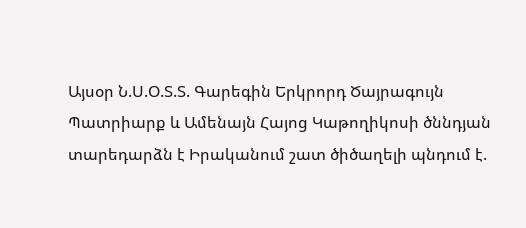Այսօր Ն.Ս.Օ.Տ.Տ. Գարեգին Երկրորդ Ծայրագույն Պատրիարք և Ամենայն Հայոց Կաթողիկոսի ծննդյան տարեդարձն է Իրականում շատ ծիծաղելի պնդում է.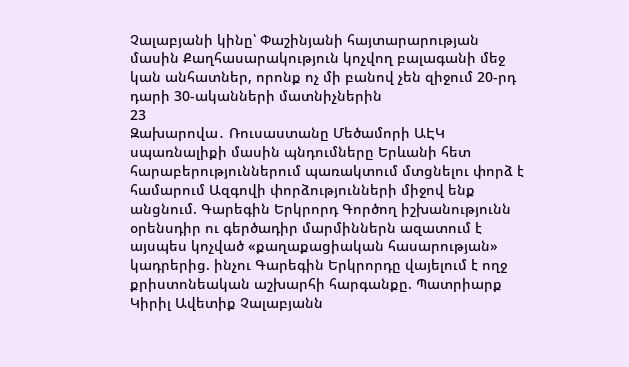Չալաբյանի կինը՝ Փաշինյանի հայտարարության մասին Քաղհասարակություն կոչվող բալագանի մեջ կան անհատներ, որոնք ոչ մի բանով չեն զիջում 20-րդ դարի 30-ականների մատնիչներին
23
Զախարովա․ Ռուսաստանը Մեծամորի ԱԷԿ սպառնալիքի մասին պնդումները Երևանի հետ հարաբերություններում պառակտում մտցնելու փորձ է համարում Ազգովի փորձությունների միջով ենք անցնում. Գարեգին Երկրորդ Գործող իշխանությունն օրենսդիր ու գերծադիր մարմիններն ազատում է այսպես կոչված «քաղաքացիական հասարության» կադրերից. ինչու Գարեգին Երկրորդը վայելում է ողջ քրիստոնեական աշխարհի հարգանքը. Պատրիարք Կիրիլ Ավետիք Չալաբյանն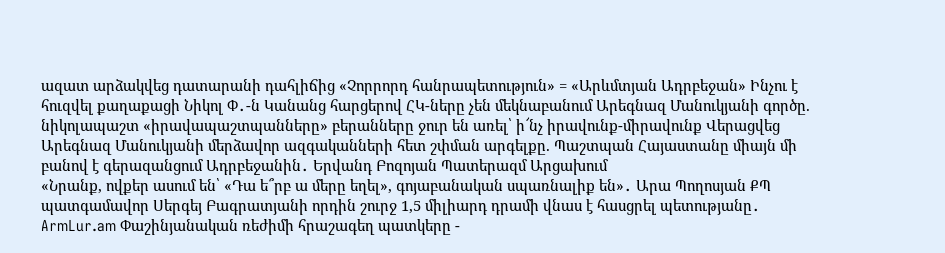ազատ արձակվեց դատարանի դահլիճից «Չորրորդ հանրապետություն» = «Արևմտյան Ադրբեջան» Ինչու է հուզվել քաղաքացի Նիկոլ Փ․-ն Կանանց հարցերով ՀԿ-ները չեն մեկնաբանում Արեգնազ Մանուկյանի գործը. նիկոլապաշտ «իրավապաշտպանները» բերանները ջուր են առել՝ ի՜նչ իրավունք-միրավունք Վերացվեց Արեգնազ Մանուկյանի մերձավոր ազգականների հետ շփման արգելքը. Պաշտպան Հայաստանը միայն մի բանով է գերազանցում Ադրբեջանին․ Երվանդ Բոզոյան Պատերազմ Արցախում
«Նրանք, ովքեր ասում են՝ «Դա ե՞րբ ա մերը եղել», գոյաբանական սպառնալիք են»․ Արա Պողոսյան ՔՊ պատգամավոր Սերգեյ Բագրատյանի որդին շուրջ 1,5 միլիարդ դրամի վնաս է հասցրել պետությանը․ ArmLur.am Փաշինյանական ռեժիմի հրաշագեղ պատկերը -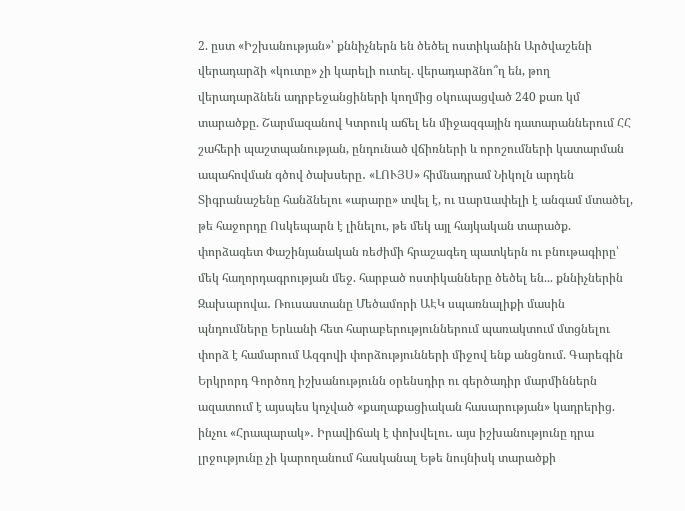2. ըստ «Իշխանության»՝ քննիչներն են ծեծել ոստիկանին Արծվաշենի վերադարձի «կուտը» չի կարելի ուտել. վերադարձնո՞ղ են, թող վերադարձնեն ադրբեջանցիների կողմից օկուպացված 240 քառ կմ տարածքը. Շարմազանով Կտրուկ աճել են միջազգային դատարաններում ՀՀ շահերի պաշտպանության, ընդունած վճիռների և որոշումների կատարման ապահովման գծով ծախսերը․ «ԼՈՒՅՍ» հիմնադրամ Նիկոլն արդեն Տիգրանաշենը հանձնելու «արարը» տվել է, ու uարuափելի է անգամ մտածել, թե հաջորդը Ոսկեպարն է լինելու, թե մեկ այլ հայկական տարածք. փորձագետ Փաշինյանական ռեժիմի հրաշագեղ պատկերն ու բնութագիրը՝ մեկ հաղորդագրության մեջ. հարբած ոստիկանները ծեծել են... քննիչներին Զախարովա․ Ռուսաստանը Մեծամորի ԱԷԿ սպառնալիքի մասին պնդումները Երևանի հետ հարաբերություններում պառակտում մտցնելու փորձ է համարում Ազգովի փորձությունների միջով ենք անցնում. Գարեգին Երկրորդ Գործող իշխանությունն օրենսդիր ու գերծադիր մարմիններն ազատում է այսպես կոչված «քաղաքացիական հասարության» կադրերից. ինչու «Հրապարակ»․ Իրավիճակ է փոխվելու․ այս իշխանությունը դրա լրջությունը չի կարողանում հասկանալ Եթե նույնիսկ տարածքի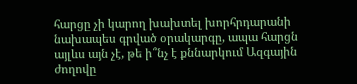հարցը չի կարող խախտել խորհրդարանի նախապես գրված օրակարգը, ապա հարցն այլևս այն չէ, թե ի՞նչ է քննարկում Ազգային ժողովը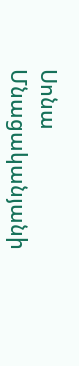Սոնա Մնացականյանի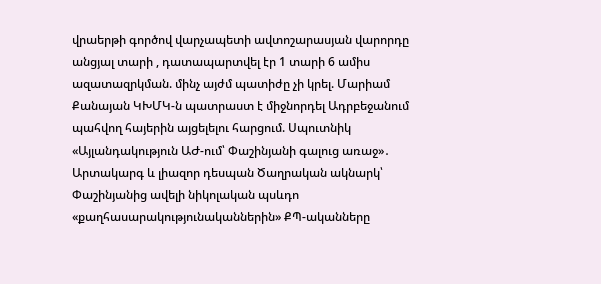վրաերթի գործով վարչապետի ավտոշարասյան վարորդը անցյալ տարի , դատապարտվել էր 1 տարի 6 ամիս ազատազրկման. մինչ այժմ պատիժը չի կրել. Մարիամ Քանայան ԿԽՄԿ-ն պատրաստ է միջնորդել Ադրբեջանում պահվող հայերին այցելելու հարցում. Սպուտնիկ «Այլանդակություն ԱԺ-ում՝ Փաշինյանի գալուց առաջ»․ Արտակարգ և լիազոր դեսպան Ծաղրական ակնարկ՝ Փաշինյանից ավելի նիկոլական պսևդո «քաղհասարակությունականներին» ՔՊ-ականները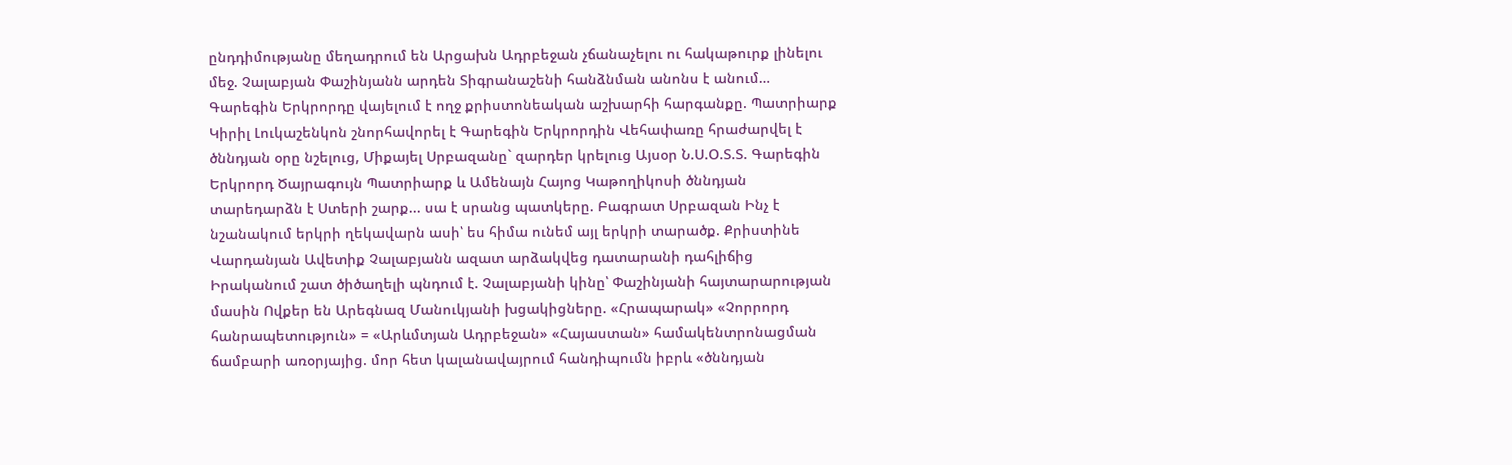ընդդիմությանը մեղադրում են Արցախն Ադրբեջան չճանաչելու ու հակաթուրք լինելու մեջ. Չալաբյան Փաշինյանն արդեն Տիգրանաշենի հանձնման անոնս է անում… Գարեգին Երկրորդը վայելում է ողջ քրիստոնեական աշխարհի հարգանքը. Պատրիարք Կիրիլ Լուկաշենկոն շնորհավորել է Գարեգին Երկրորդին Վեհափառը հրաժարվել է ծննդյան օրը նշելուց, Միքայել Սրբազանը` զարդեր կրելուց Այսօր Ն.Ս.Օ.Տ.Տ. Գարեգին Երկրորդ Ծայրագույն Պատրիարք և Ամենայն Հայոց Կաթողիկոսի ծննդյան տարեդարձն է Ստերի շարք... սա է սրանց պատկերը. Բագրատ Սրբազան Ինչ է նշանակում երկրի ղեկավարն ասի՝ ես հիմա ունեմ այլ երկրի տարածք. Քրիստինե Վարդանյան Ավետիք Չալաբյանն ազատ արձակվեց դատարանի դահլիճից Իրականում շատ ծիծաղելի պնդում է. Չալաբյանի կինը՝ Փաշինյանի հայտարարության մասին Ովքեր են Արեգնազ Մանուկյանի խցակիցները. «Հրապարակ» «Չորրորդ հանրապետություն» = «Արևմտյան Ադրբեջան» «Հայաստան» համակենտրոնացման ճամբարի առօրյայից. մոր հետ կալանավայրում հանդիպումն իբրև «ծննդյան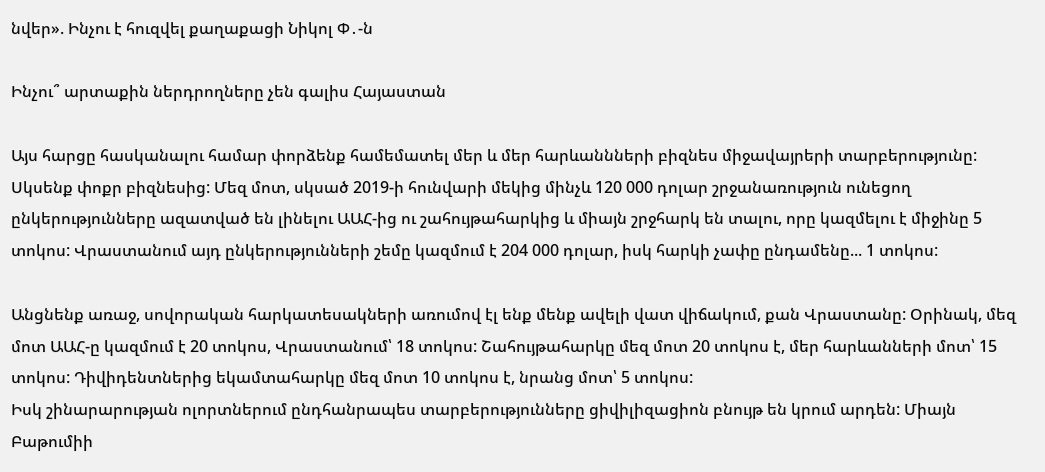նվեր». Ինչու է հուզվել քաղաքացի Նիկոլ Փ․-ն

Ինչու՞ արտաքին ներդրողները չեն գալիս Հայաստան

Այս հարցը հասկանալու համար փորձենք համեմատել մեր և մեր հարևաննների բիզնես միջավայրերի տարբերությունը: Սկսենք փոքր բիզնեսից: Մեզ մոտ, սկսած 2019-ի հունվարի մեկից մինչև 120 000 դոլար շրջանառություն ունեցող ընկերությունները ազատված են լինելու ԱԱՀ-ից ու շահույթահարկից և միայն շրջհարկ են տալու, որը կազմելու է միջինը 5 տոկոս: Վրաստանում այդ ընկերությունների շեմը կազմում է 204 000 դոլար, իսկ հարկի չափը ընդամենը... 1 տոկոս:

Անցնենք առաջ, սովորական հարկատեսակների առումով էլ ենք մենք ավելի վատ վիճակում, քան Վրաստանը: Օրինակ, մեզ մոտ ԱԱՀ-ը կազմում է 20 տոկոս, Վրաստանում՝ 18 տոկոս: Շահույթահարկը մեզ մոտ 20 տոկոս է, մեր հարևանների մոտ՝ 15 տոկոս: Դիվիդենտներից եկամտահարկը մեզ մոտ 10 տոկոս է, նրանց մոտ՝ 5 տոկոս:
Իսկ շինարարության ոլորտներում ընդհանրապես տարբերությունները ցիվիլիզացիոն բնույթ են կրում արդեն: Միայն Բաթումիի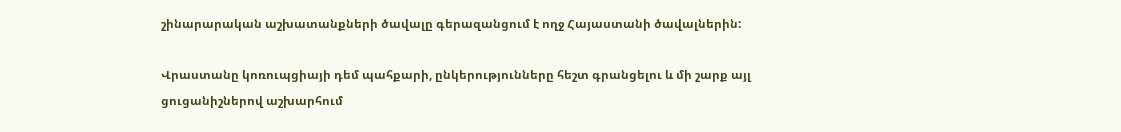շինարարական աշխատանքների ծավալը գերազանցում է ողջ Հայաստանի ծավալներին:

Վրաստանը կոռուպցիայի դեմ պահքարի, ընկերությունները հեշտ գրանցելու և մի շարք այլ ցուցանիշներով աշխարհում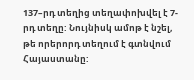137–րդ տեղից տեղափոխվել է 7-րդ տեղը: Նույնիսկ ամոթ է նշել, թե որերորդ տեղում է գտնվում Հայաստանը: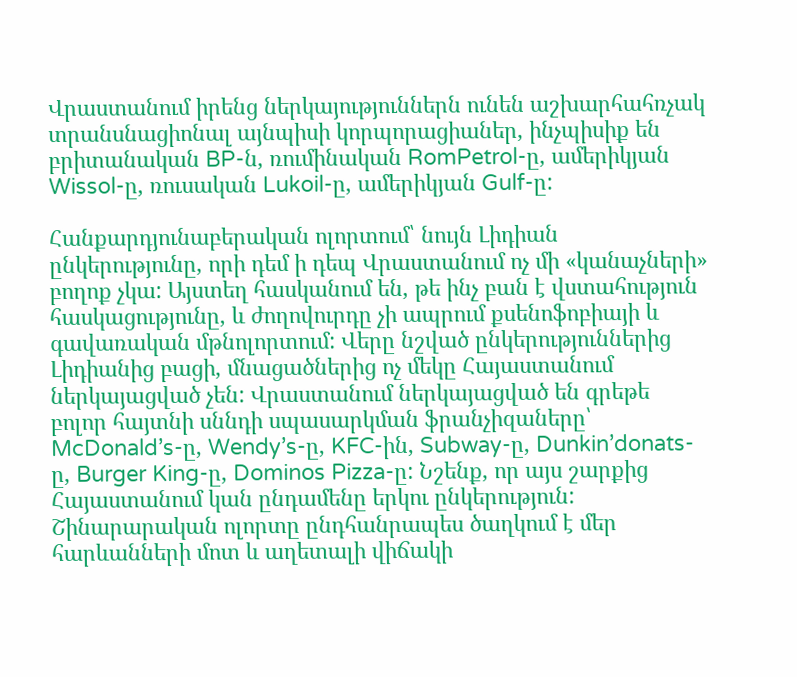Վրաստանում իրենց ներկայություններն ունեն աշխարհահռչակ տրանսնացիոնալ այնպիսի կորպորացիաներ, ինչպիսիք են բրիտանական BP-ն, ռումինական RomPetrol-ը, ամերիկյան Wissol-ը, ռուսական Lukoil-ը, ամերիկյան Gulf-ը:

Հանքարդյունաբերական ոլորտում՝ նույն Լիդիան ընկերությունը, որի դեմ ի դեպ Վրաստանում ոչ մի «կանաչների» բողոք չկա: Այստեղ հասկանում են, թե ինչ բան է վստահություն հասկացությունը, և ժողովուրդը չի ապրում քսենոֆոբիայի և գավառական մթնոլորտում: Վերը նշված ընկերություններից Լիդիանից բացի, մնացածներից ոչ մեկը Հայաստանում ներկայացված չեն: Վրաստանում ներկայացված են գրեթե բոլոր հայտնի սննդի սպասարկման ֆրանչիզաները՝ McDonald’s-ը, Wendy’s-ը, KFC-ին, Subway-ը, Dunkin’donats-ը, Burger King-ը, Dominos Pizza-ը: Նշենք, որ այս շարքից Հայաստանում կան ընդամենը երկու ընկերություն: Շինարարական ոլորտը ընդհանրապես ծաղկում է մեր հարևանների մոտ և աղետալի վիճակի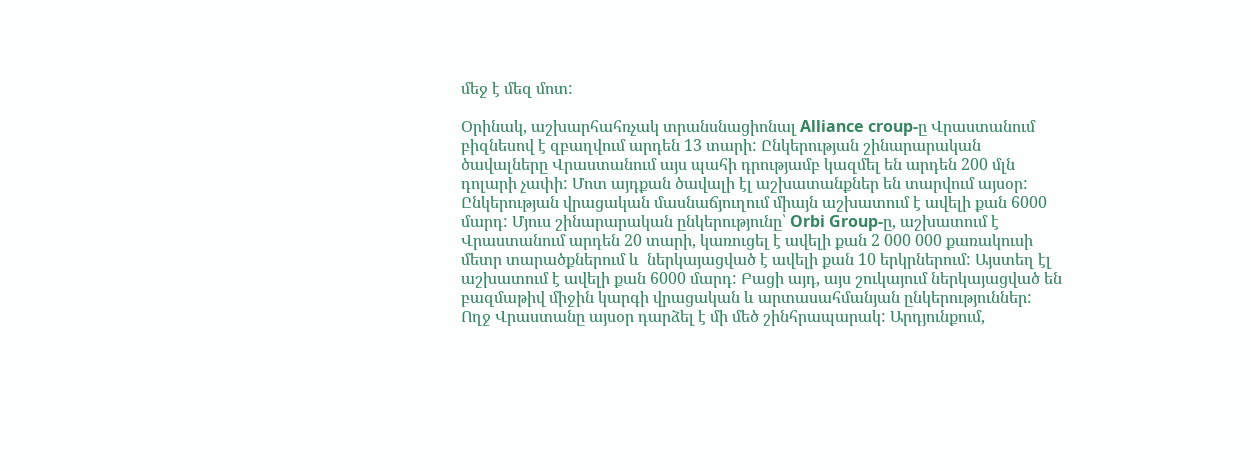մեջ է մեզ մոտ:

Օրինակ, աշխարհահռչակ տրանսնացիոնալ Alliance croup-ը Վրաստանում բիզնեսով է զբաղվում արդեն 13 տարի: Ընկերության շինարարական ծավալները Վրաստանում այս պահի դրությամբ կազմել են արդեն 200 մլն դոլարի չափի: Մոտ այդքան ծավալի էլ աշխատանքներ են տարվում այսօր: Ընկերության վրացական մասնաճյուղում միայն աշխատում է ավելի քան 6000 մարդ: Մյուս շինարարական ընկերությունը՝ Orbi Group-ը, աշխատում է Վրաստանում արդեն 20 տարի, կառուցել է ավելի քան 2 000 000 քառակուսի մետր տարածքներում և  ներկայացված է ավելի քան 10 երկրներում: Այստեղ էլ աշխատում է ավելի քան 6000 մարդ: Բացի այդ, այս շուկայում ներկայացված են բազմաթիվ միջին կարգի վրացական և արտասահմանյան ընկերություններ: Ողջ Վրաստանը այսօր դարձել է մի մեծ շինհրապարակ: Արդյունքում,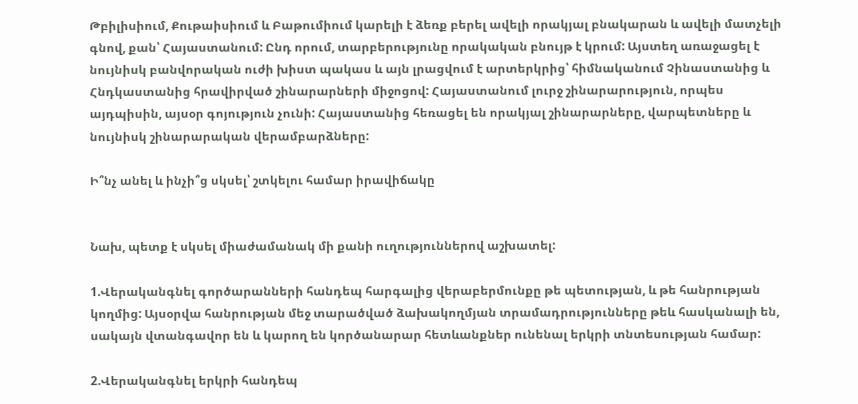Թբիլիսիում, Քութաիսիում և Բաթումիում կարելի է ձեռք բերել ավելի որակյալ բնակարան և ավելի մատչելի գնով, քան՝ Հայաստանում: Ընդ որում, տարբերությունը որակական բնույթ է կրում: Այստեղ առաջացել է նույնիսկ բանվորական ուժի խիստ պակաս և այն լրացվում է արտերկրից՝ հիմնականում Չինաստանից և Հնդկաստանից հրավիրված շինարարների միջոցով: Հայաստանում լուրջ շինարարություն, որպես այդպիսին, այսօր գոյություն չունի: Հայաստանից հեռացել են որակյալ շինարարները, վարպետները և նույնիսկ շինարարական վերամբարձները:

Ի՞նչ անել և ինչի՞ց սկսել՝ շտկելու համար իրավիճակը


Նախ, պետք է սկսել միաժամանակ մի քանի ուղություններով աշխատել:

1.Վերականգնել գործարանների հանդեպ հարգալից վերաբերմունքը թե պետության, և թե հանրության կողմից: Այսօրվա հանրության մեջ տարածված ձախակողմյան տրամադրությունները թեև հասկանալի են, սակայն վտանգավոր են և կարող են կործանարար հետևանքներ ունենալ երկրի տնտեսության համար:

2.Վերականգնել երկրի հանդեպ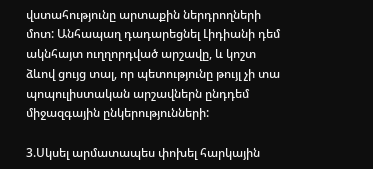վստահությունը արտաքին ներդրողների մոտ: Անհապաղ դադարեցնել Լիդիանի դեմ ակնհայտ ուղղորդված արշավը, և կոշտ ձևով ցույց տալ, որ պետությունը թույլ չի տա պոպուլիստական արշավներն ընդդեմ միջազգային ընկերությունների:

3.Սկսել արմատապես փոխել հարկային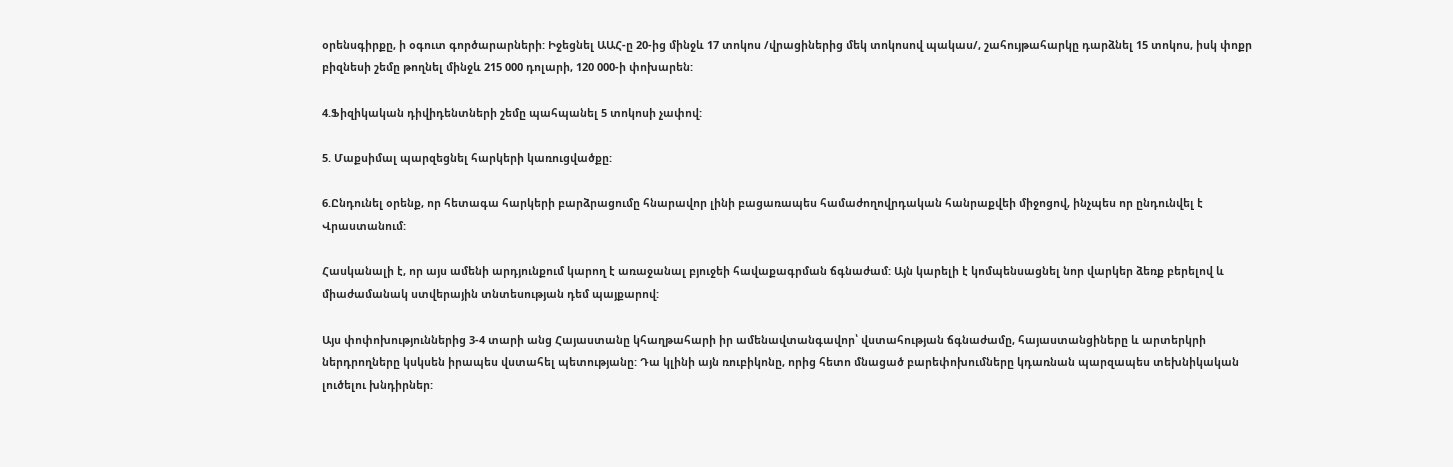օրենսգիրքը, ի օգուտ գործարարների: Իջեցնել ԱԱՀ-ը 20-ից մինջև 17 տոկոս /վրացիներից մեկ տոկոսով պակաս/, շահույթահարկը դարձնել 15 տոկոս, իսկ փոքր բիզնեսի շեմը թողնել մինջև 215 000 դոլարի, 120 000-ի փոխարեն:

4.Ֆիզիկական դիվիդենտների շեմը պահպանել 5 տոկոսի չափով:

5. Մաքսիմալ պարզեցնել հարկերի կառուցվածքը:

6.Ընդունել օրենք, որ հետագա հարկերի բարձրացումը հնարավոր լինի բացառապես համաժողովրդական հանրաքվեի միջոցով, ինչպես որ ընդունվել է Վրաստանում:

Հասկանալի է, որ այս ամենի արդյունքում կարող է առաջանալ բյուջեի հավաքագրման ճգնաժամ: Այն կարելի է կոմպենսացնել նոր վարկեր ձեռք բերելով և միաժամանակ ստվերային տնտեսության դեմ պայքարով:

Այս փոփոխություններից 3-4 տարի անց Հայաստանը կհաղթահարի իր ամենավտանգավոր՝ վստահության ճգնաժամը, հայաստանցիները և արտերկրի ներդրողները կսկսեն իրապես վստահել պետությանը: Դա կլինի այն ռուբիկոնը, որից հետո մնացած բարեփոխումները կդառնան պարզապես տեխնիկական լուծելու խնդիրներ: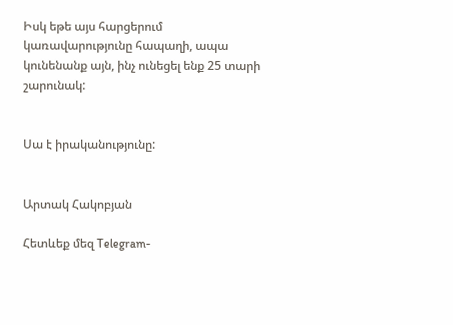Իսկ եթե այս հարցերում կառավարությունը հապաղի, ապա կունենանք այն, ինչ ունեցել ենք 25 տարի շարունակ:


Սա է իրականությունը:


Արտակ Հակոբյան

Հետևեք մեզ Telegram-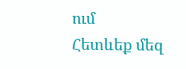ում
Հետևեք մեզ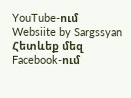YouTube-ում
Websiite by Sargssyan
Հետևեք մեզ Facebook-ում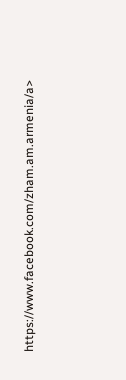https://www.facebook.com/zham.am.armenia/a>